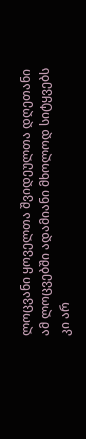ლოცვანი ყოველთა შვიდეულთა დღეთანი
ამ ლოცვებში ადამიანი მხოლოდ სიტყვებს კი არ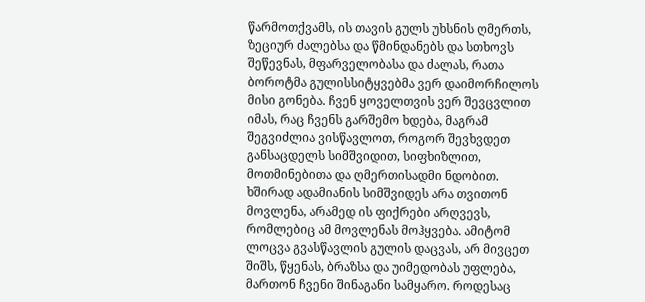წარმოთქვამს, ის თავის გულს უხსნის ღმერთს, ზეციურ ძალებსა და წმინდანებს და სთხოვს შეწევნას, მფარველობასა და ძალას, რათა ბოროტმა გულისსიტყვებმა ვერ დაიმორჩილოს მისი გონება. ჩვენ ყოველთვის ვერ შევცვლით იმას, რაც ჩვენს გარშემო ხდება, მაგრამ შეგვიძლია ვისწავლოთ, როგორ შევხვდეთ განსაცდელს სიმშვიდით, სიფხიზლით, მოთმინებითა და ღმერთისადმი ნდობით.
ხშირად ადამიანის სიმშვიდეს არა თვითონ მოვლენა, არამედ ის ფიქრები არღვევს, რომლებიც ამ მოვლენას მოჰყვება. ამიტომ ლოცვა გვასწავლის გულის დაცვას, არ მივცეთ შიშს, წყენას, ბრაზსა და უიმედობას უფლება, მართონ ჩვენი შინაგანი სამყარო. როდესაც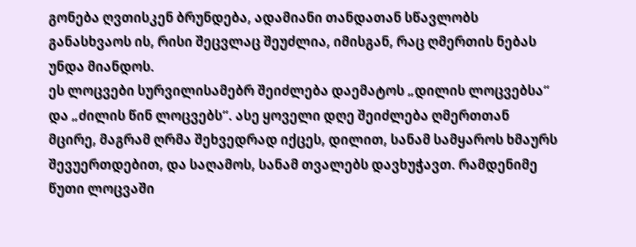გონება ღვთისკენ ბრუნდება, ადამიანი თანდათან სწავლობს განასხვაოს ის, რისი შეცვლაც შეუძლია, იმისგან, რაც ღმერთის ნებას უნდა მიანდოს.
ეს ლოცვები სურვილისამებრ შეიძლება დაემატოს „დილის ლოცვებსა“ და „ძილის წინ ლოცვებს“. ასე ყოველი დღე შეიძლება ღმერთთან მცირე, მაგრამ ღრმა შეხვედრად იქცეს, დილით, სანამ სამყაროს ხმაურს შევუერთდებით, და საღამოს, სანამ თვალებს დავხუჭავთ. რამდენიმე წუთი ლოცვაში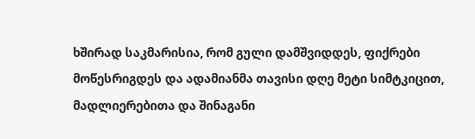ხშირად საკმარისია, რომ გული დამშვიდდეს, ფიქრები მოწესრიგდეს და ადამიანმა თავისი დღე მეტი სიმტკიცით, მადლიერებითა და შინაგანი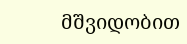მშვიდობით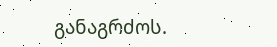განაგრძოს.